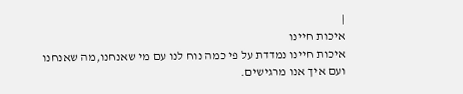|
איכות חיינו
איכות חיינו נמדדת על פי כמה נוח לנו עם מי שאנחנו,מה שאנחנו ועם איך אנו מרגישים.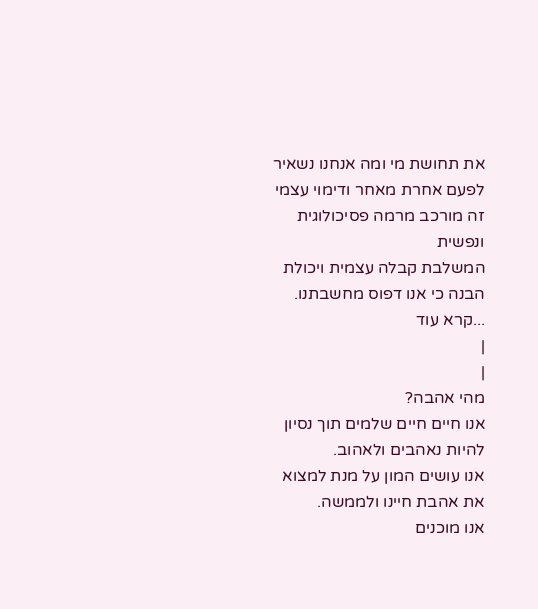את תחושת מי ומה אנחנו נשאיר לפעם אחרת מאחר ודימוי עצמי זה מורכב מרמה פסיכולוגית ונפשית
המשלבת קבלה עצמית ויכולת הבנה כי אנו דפוס מחשבתנו. ...קרא עוד
|
|
מהי אהבה?
אנו חיים חיים שלמים תוך נסיון להיות נאהבים ולאהוב.
אנו עושים המון על מנת למצוא את אהבת חיינו ולממשה.
אנו מוכנים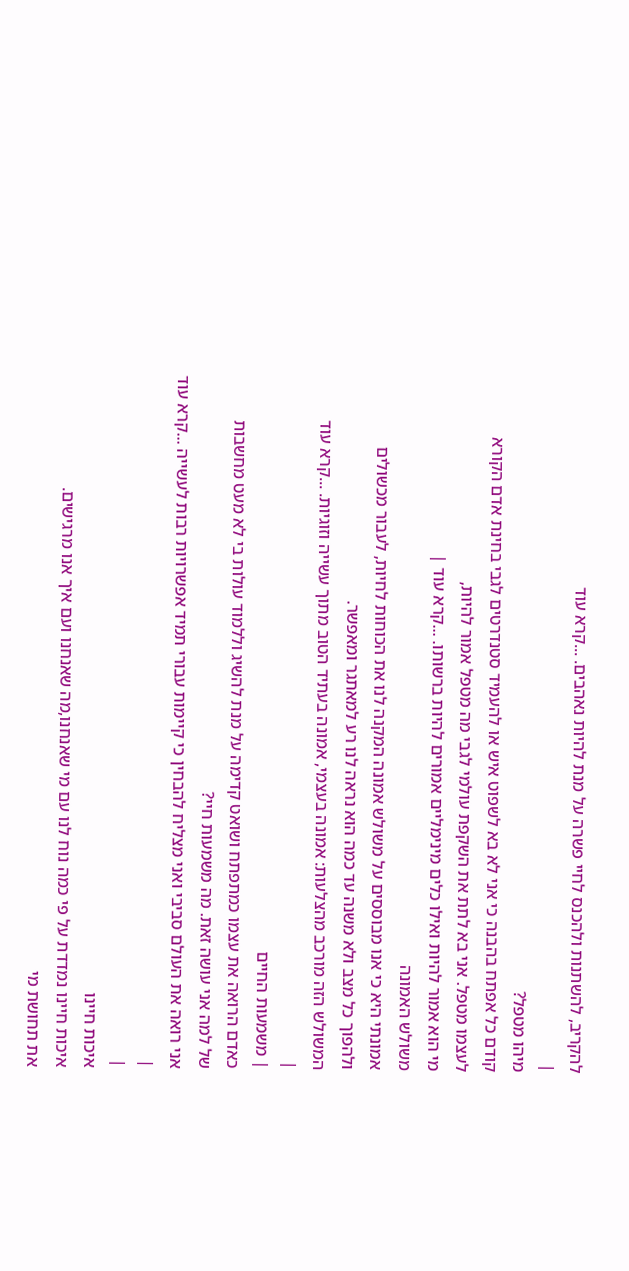להקריב, להשתנות ולהכנס לחיי פשרה על מנת להיות נאהבים. ...קרא עוד
|
מיהו מטפל?
קודם כל אפתח בהבנה כי אני לא בא לשפוט איש או להעמיד סטנדרטים לגבי בחינת אדם הקורא
לעצמו מטפל. אני בא לתת את השקפת עולמי לגבי מה מטפל אמור להיות,
מי הוא אמור להיות ואילו כלים מינימליים אמורים להיות ברשותו. ...קרא עוד |
משולש האמונה
אמונתי היא כי אנו מבוססים על משולש אמונה המקנה לנו את הכוחות לחיות, לעבור מכשולים
ולהפוך כל מצב ולא משנה עד כמה הוא נראה לנו רע למאתגר ומאפשר.
המשולש הזה מורכב מהצלעות: אמונה בעצמי, אמונה בעתיד הטוב מתוך עשייה וזוגיות. ...קרא עוד
|
| משמעות החיים
כאדם הרואה את עצמו כמתפתח ושואט קדימה על מנת להשיג וללמוד עולות בי לא מעט מחשבות
של למה אני עושה זאת. מה משמעות חיי?
אני רואה את העולם סביבי ואני מצליח להבחין כי קיימות עבורי תמיד אפשרויות רבות לעשייה ...קרא עוד
|
|
איכות חיינו
איכות חיינו נמדדת על פי כמה נוח לנו עם מי שאנחנו,מה שאנחנו ועם איך אנו מרגישים.
את תחושת מי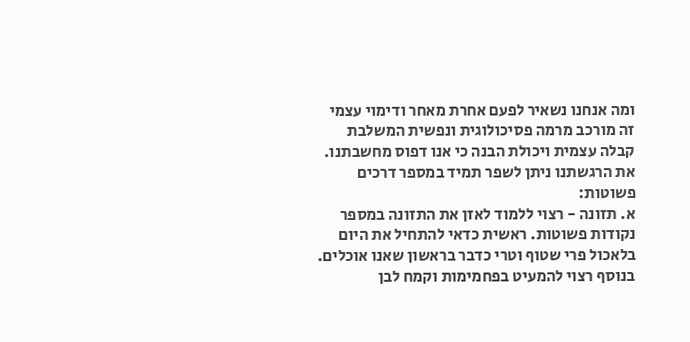ומה אנחנו נשאיר לפעם אחרת מאחר ודימוי עצמי זה מורכב מרמה פסיכולוגית ונפשית המשלבת קבלה עצמית ויכולת הבנה כי אנו דפוס מחשבתנו.
את הרגשתנו ניתן לשפר תמיד במספר דרכים פשוטות:
א. תזונה - רצוי ללמוד לאזן את התזונה במספר נקודות פשוטות. ראשית כדאי להתחיל את היום בלאכול פרי שטוף וטרי כדבר בראשון שאנו אוכלים. בנוסף רצוי להמעיט בפחמימות וקמח לבן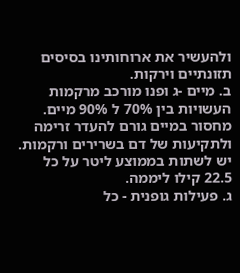ולהעשיר את ארוחותינו בסיסים תזונתיים וירקות.
ב. מיים -ג ופנו מורכב מרקמות העשויות בין 70% ל 90% מיים. מחסור במיים גורם להעדר זרימה ולתקיעות של דם בשרירים ורקמות. יש לשתות בממוצע ליטר על כל 22.5 קילו ליממה.
ג. פעילות גופנית - כל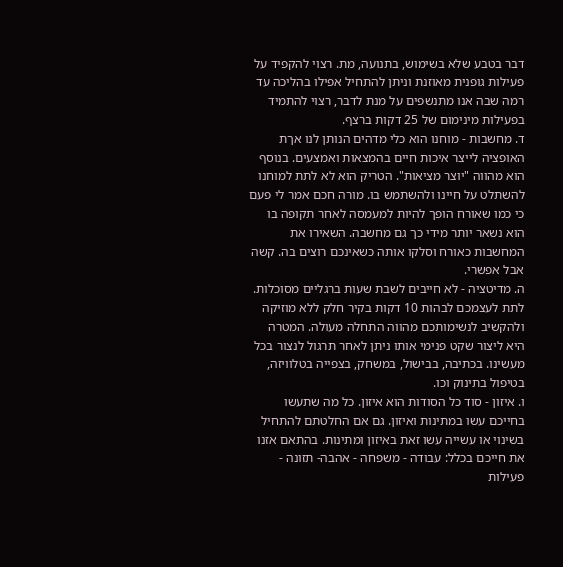דבר בטבע שלא בשימוש, בתנועה, מת. רצוי להקפיד על פעילות גופנית מאוזנת וניתן להתחיל אפילו בהליכה עד רמה שבה אנו מתנשפים על מנת לדבר, רצוי להתמיד בפעילות מינימום של 25 דקות ברצף.
ד. מחשבות - מוחנו הוא כלי מדהים הנותן לנו אךת האופציה לייצר איכות חיים בהמצאות ואמצעים. בנוסף הוא מהווה "יוצר מציאות". הטריק הוא לא לתת למוחנו להשתלט על חיינו ולהשתמש בו. מורה חכם אמר לי פעם כי כמו שאורח הופך להיות למעמסה לאחר תקופה בו הוא נשאר יותר מידי כך גם מחשבה. השאירו את המחשבות כאורח וסלקו אותה כשאינכם רוצים בה. קשה אבל אפשרי.
ה. מדיטציה - לא חייבים לשבת שעות ברגליים מסוכלות. לתת לעצמכם לבהות 10 דקות בקיר חלק ללא מוזיקה ולהקשיב לנשימותכם מהווה התחלה מעולה. המטרה היא ליצור שקט פנימי אותו ניתן לאחר תרגול לנצור בכל מעשינו. בכתיבה, בבישול, במשחק, בצפייה בטלוויזה, בטיפול בתינוק וכו.
ו. איזון - סוד כל הסודות הוא איזון. כל מה שתעשו בחייכם עשו במתינות ואיזון. גם אם החלטתם להתחיל בשינוי או עשייה עשו זאת באיזון ומתינות. בהתאם אזנו את חייכם בכלל: עבודה - משפחה - אהבה- תזונה - פעילות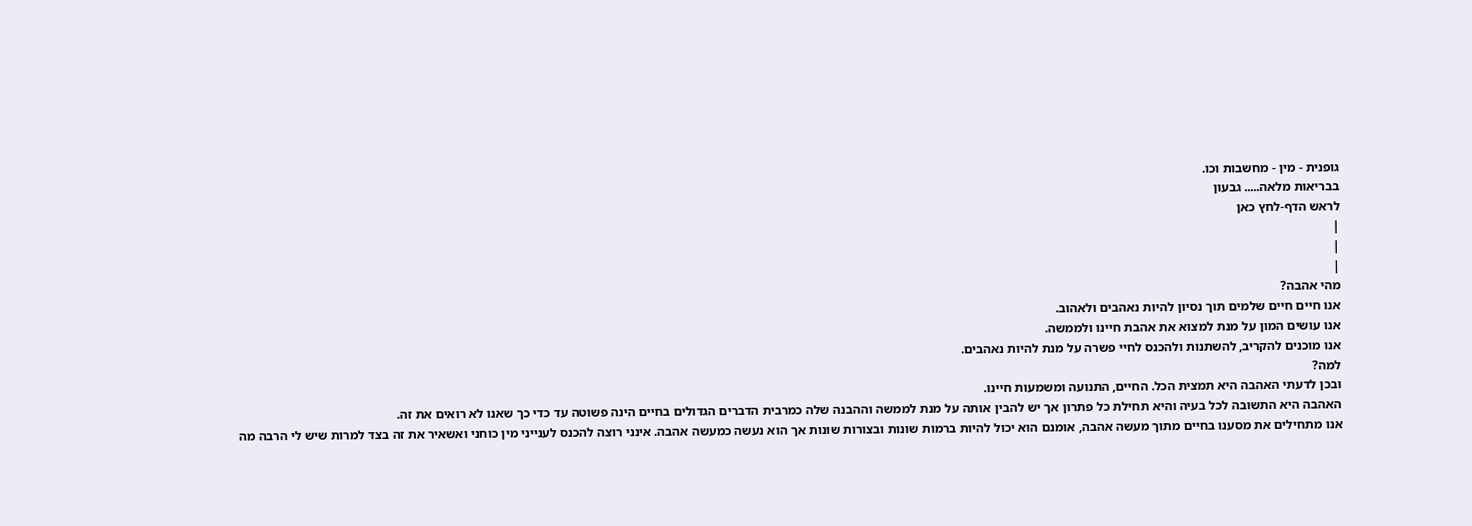גופנית - מין - מחשבות וכו.
בבריאות מלאה..... גבעון
לראש הדף-לחץ כאן
|
|
|
מהי אהבה?
אנו חיים חיים שלמים תוך נסיון להיות נאהבים ולאהוב.
אנו עושים המון על מנת למצוא את אהבת חיינו ולממשה.
אנו מוכנים להקריב, להשתנות ולהכנס לחיי פשרה על מנת להיות נאהבים.
למה?
ובכן לדעתי האהבה היא תמצית הכל. החיים, התנועה ומשמעות חיינו.
האהבה היא התשובה לכל בעיה והיא תחילת כל פתרון אך יש להבין אותה על מנת לממשה וההבנה שלה כמרבית הדברים הגדולים בחיים הינה פשוטה עד כדי כך שאנו לא רואים את זה.
אנו מתחילים את מסענו בחיים מתוך מעשה אהבה, אומנם הוא יכול להיות ברמות שונות ובצורות שונות אך הוא נעשה כמעשה אהבה. אינני רוצה להכנס לענייני מין כוחני ואשאיר את זה בצד למרות שיש לי הרבה מה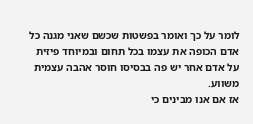לומר על כך ואומר בפשטות שכשם שאני מגנה כל אדם הכופה את עצמו בכל תחום ובמיוחד פיזית על אדם אחר יש פה בבסיסו חוסר אהבה עצמית משווע.
אז אם אנו מבינים כי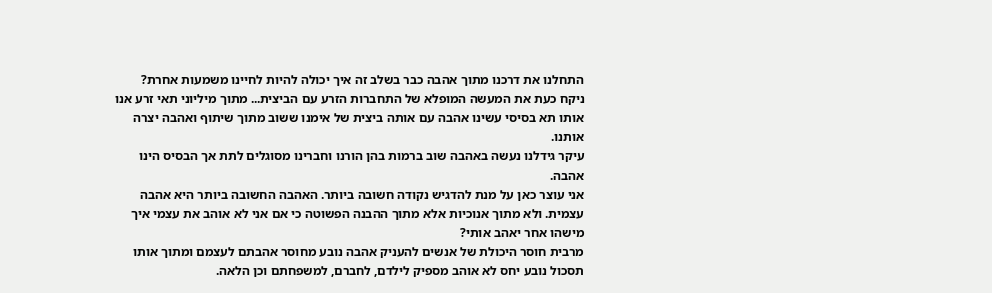התחלנו את דרכנו מתוך אהבה כבר בשלב זה איך יכולה להיות לחיינו משמעות אחרת?
ניקח כעת את המעשה המופלא של התחברות הזרע עם הביצית... מתוך מיליוני תאי זרע אנו אותו תא בסיסי עשינו אהבה עם אותה ביצית של אימנו ששוב מתוך שיתוף ואהבה יצרה אותנו.
עיקר גידלנו נעשה באהבה שוב ברמות בהן הורנו וחברינו מסוגלים לתת אך הבסיס הינו אהבה.
אני עוצר כאן על מנת להדגיש נקודה חשובה ביותר. האהבה החשובה ביותר היא אהבה עצמית. ולא מתוך אנוכיות אלא מתוך ההבנה הפשוטה כי אם אני לא אוהב את עצמי איך מישהו אחר יאהב אותי?
מרבית חוסר היכולת של אנשים להעניק אהבה נובע מחוסר אהבתם לעצמם ומתוך אותו תסכול נובע יחס לא אוהב מספיק לילדם, לחברם, למשפחתם וכן הלאה.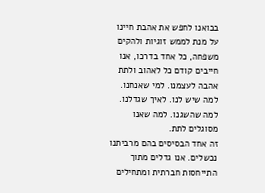בבואנו לחפש את אהבת חיינו על מנת לממש זוגיות ולהקים משפחה, כל אחד בדרכו, אנו חייבים קודם כל לאהוב ולתת אהבה לעצמנו. למי שאנחנו. למה שיש לנו. לאיך שגדלנו. למה שהשגנו. למה שאנו מסוגלים לתת.
זה אחד הבסיסים בהם מרביתנו נכשלים. אנו גדלים מתוך התייחסות חברתית ומתחילים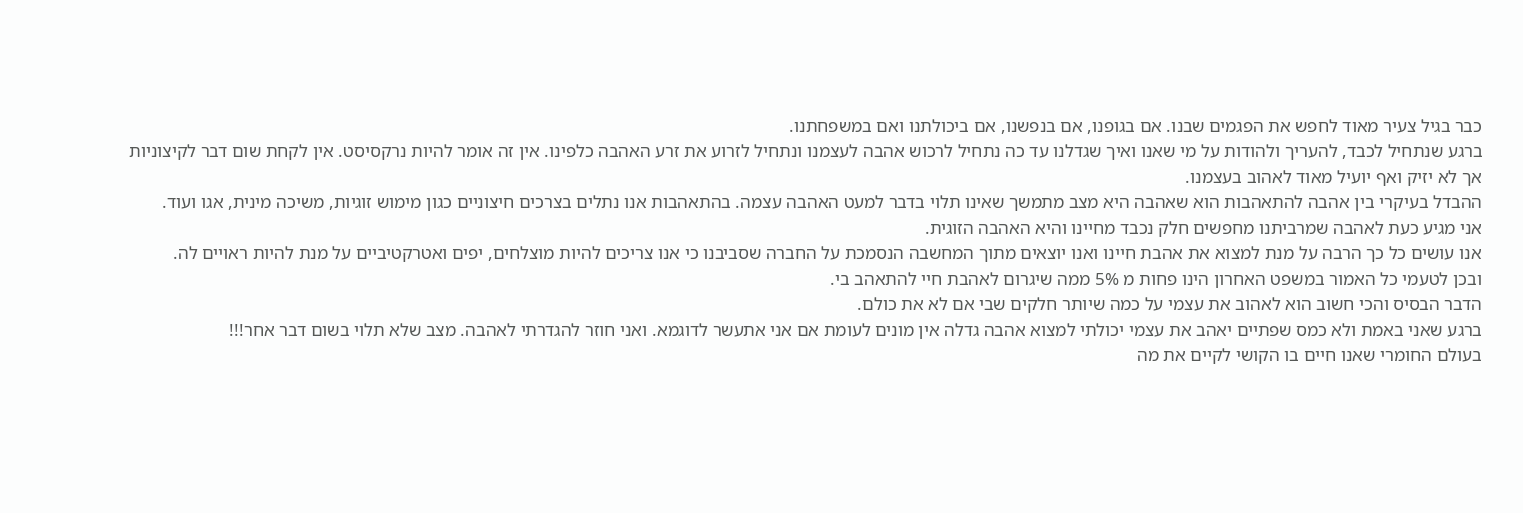כבר בגיל צעיר מאוד לחפש את הפגמים שבנו. אם בגופנו, אם בנפשנו, אם ביכולתנו ואם במשפחתנו.
ברגע שנתחיל לכבד, להעריך ולהודות על מי שאנו ואיך שגדלנו עד כה נתחיל לרכוש אהבה לעצמנו ונתחיל לזרוע את זרע האהבה כלפינו. אין זה אומר להיות נרקסיסט. אין לקחת שום דבר לקיצוניות אך לא יזיק ואף יועיל מאוד לאהוב בעצמנו.
ההבדל בעיקרי בין אהבה להתאהבות הוא שאהבה היא מצב מתמשך שאינו תלוי בדבר למעט האהבה עצמה. בהתאהבות אנו נתלים בצרכים חיצוניים כגון מימוש זוגיות, משיכה מינית, אגו ועוד.
אני מגיע כעת לאהבה שמרביתנו מחפשים חלק נכבד מחיינו והיא האהבה הזוגית.
אנו עושים כל כך הרבה על מנת למצוא את אהבת חיינו ואנו יוצאים מתוך המחשבה הנסמכת על החברה שסביבנו כי אנו צריכים להיות מוצלחים, יפים ואטרקטיביים על מנת להיות ראויים לה.
ובכן לטעמי כל האמור במשפט האחרון הינו פחות מ 5% ממה שיגרום לאהבת חיי להתאהב בי.
הדבר הבסיס והכי חשוב הוא לאהוב את עצמי על כמה שיותר חלקים שבי אם לא את כולם.
ברגע שאני באמת ולא כמס שפתיים יאהב את עצמי יכולתי למצוא אהבה גדלה אין מונים לעומת אם אני אתעשר לדוגמא. ואני חוזר להגדרתי לאהבה. מצב שלא תלוי בשום דבר אחר!!!
בעולם החומרי שאנו חיים בו הקושי לקיים את מה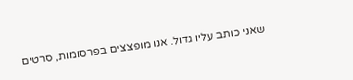שאני כותב עליו גדול. אנו מופצצים בפרסומות, סרטים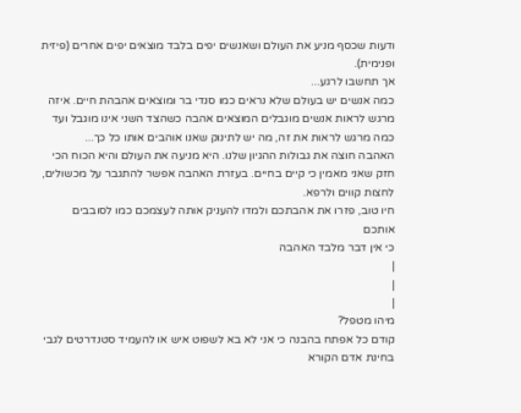ודעות שכסף מניע את העולם ושאנשים יפים בלבד מוצאים יפים אחרים (פיזית ופנימית).
אך תחשבו לרגע...
כמה אנשים יש בעולם שלא נראים כמו סנדי בר ומוצאים אהבהת חיים. איזה מרגש לראות אנשים מוגבלים המוצאים אהבה כשהצד השני אינו מוגבל ועד כמה מרגש לראות את זה, מה יש לתינוק שאנו אוהבים אותו כל כך...
האהבה חוצה את גבולות ההגיון שלנו. היא מניעה את העולם והיא הכוח הכי חזק שאני מאמין כי קיים בחיים. בעזרת האהבה אפשר להתגבר על מכשולים, לחצות קווים ולרפא.
חיו טוב, פזרו את אהבתכם ולמדו להעניק אותה לעצמכם כמו לסובבים אותכם
כי אין דבר מלבד האהבה
|
|
|
מיהו מטפל?
קודם כל אפתח בהבנה כי אני לא בא לשפוט איש או להעמיד סטנדרטים לגבי בחינת אדם הקורא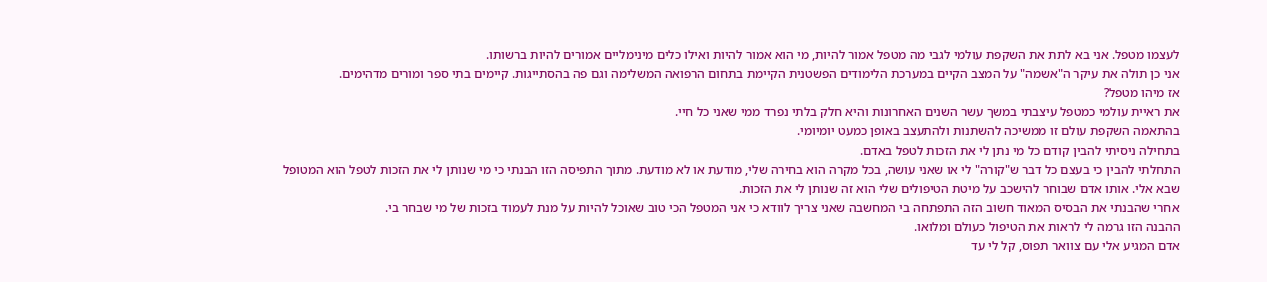לעצמו מטפל. אני בא לתת את השקפת עולמי לגבי מה מטפל אמור להיות, מי הוא אמור להיות ואילו כלים מינימליים אמורים להיות ברשותו.
אני כן תולה את עיקר ה"אשמה" על המצב הקיים במערכת הלימודים הפשטנית הקיימת בתחום הרפואה המשלימה וגם פה בהסתייגות. קיימים בתי ספר ומורים מדהימים.
אז מיהו מטפל?
את ראיית עולמי כמטפל עיצבתי במשך עשר השנים האחרונות והיא חלק בלתי נפרד ממי שאני כל חיי.
בהתאמה השקפת עולם זו ממשיכה להשתנות ולהתעצב באופן כמעט יומיומי.
בתחילה ניסיתי להבין קודם כל מי נתן לי את הזכות לטפל באדם.
התחלתי להבין כי בעצם כל דבר ש"קורה" לי או שאני עושה, בכל מקרה הוא בחירה שלי, מודעת או לא מודעת. מתוך התפיסה הזו הבנתי כי מי שנותן לי את הזכות לטפל הוא המטופל שבא אלי. אותו אדם שבוחר להישכב על מיטת הטיפולים שלי הוא זה שנותן לי את הזכות.
אחרי שהבנתי את הבסיס המאוד חשוב הזה התפתחה בי המחשבה שאני צריך לוודא כי אני המטפל הכי טוב שאוכל להיות על מנת לעמוד בזכות של מי שבחר בי.
ההבנה הזו גרמה לי לראות את הטיפול כעולם ומלואו.
אדם המגיע אלי עם צוואר תפוס, קל לי עד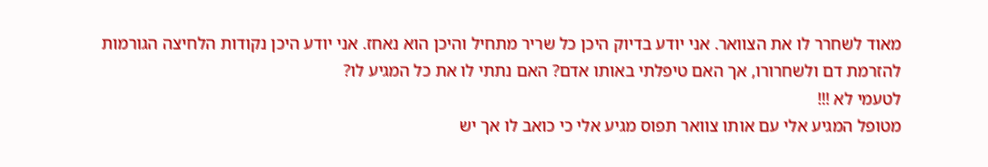מאוד לשחרר לו את הצוואר. אני יודע בדיוק היכן כל שריר מתחיל והיכן הוא נאחז. אני יודע היכן נקודות הלחיצה הגורמות להזרמת דם ולשחרורו, אך האם טיפלתי באותו אדם? האם נתתי לו את כל המגיע לו?
לטעמי לא !!!
מטופל המגיע אלי עם אותו צוואר תפוס מגיע אלי כי כואב לו אך יש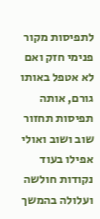לתפיסות מקור פנימי חזק ואם לא אטפל באותו גורם, אותה תפיסות תחזור שוב ושוב ואולי אפילו בעוד נקודות חולשה ועלולה בהמשך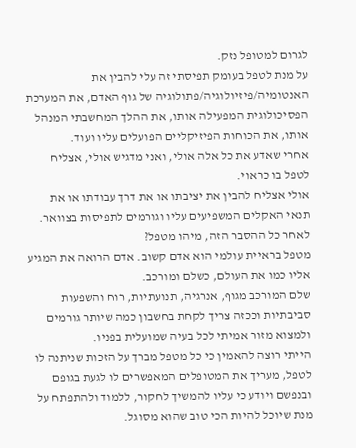לגרום למטופל נזק.
על מנת לטפל בעומק תפיסתי זה עלי להבין את האנטומיה/פיזיולוגיה/פתולוגיה של גוף האדם, את המערכת הפסיכולוגית המפעילה אותו, את ההלך המחשבתי המנהל אותו, את הכוחות הפיזיקליים הפועלים עליו ועוד.
אחרי שאדע את כל אלה אולי, ואני מדגיש אולי, אצליח לטפל בו כראוי.
אולי אצליח להבין את יציבתו או את דרך עבודתו או את תנאי האקלים המשפיעים עליו וגורמים לתפיסות בצוואר.
לאחר כל ההסבר הזה, מיהו מטפל?
מטפל בראיית עולמי הוא אדם קשוב. אדם הרואה את המגיע אליו כמו את העולם, כשלם ומורכב.
שלם המורכב מגוף, אנרגיה, תנועתיות, רוח והשפעות סביבתיות וככזה צריך לקחת בחשבון כמה שיותר גורמים ולמצוא מזור אמיתי לכל בעיה שמועלית בפניו.
הייתי רוצה להאמין כי כל מטפל מברך על הזכות שניתנה לו לטפל, מעריך את המטופלים המאפשרים לו לגעת בגופם ובנפשם ויודע כי עליו להמשיך לחקור, ללמוד ולהתפתח על מנת שיוכל להיות הכי טוב שהוא מסוגל.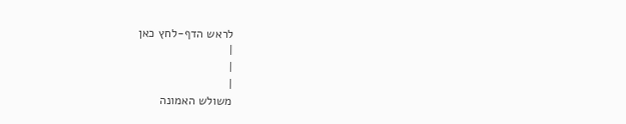לראש הדף-לחץ כאן
|
|
|
משולש האמונה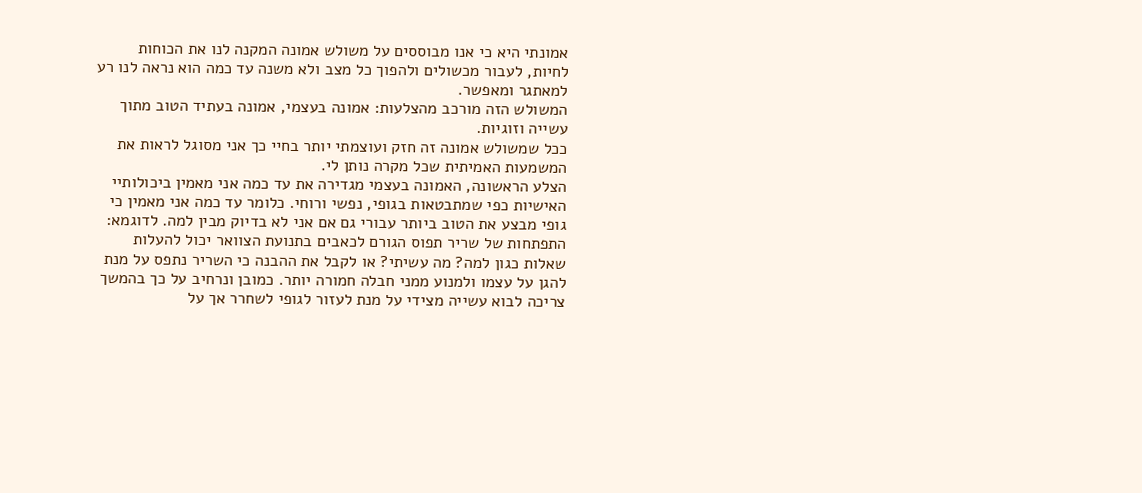אמונתי היא כי אנו מבוססים על משולש אמונה המקנה לנו את הכוחות לחיות, לעבור מכשולים ולהפוך כל מצב ולא משנה עד כמה הוא נראה לנו רע למאתגר ומאפשר.
המשולש הזה מורכב מהצלעות: אמונה בעצמי, אמונה בעתיד הטוב מתוך עשייה וזוגיות.
ככל שמשולש אמונה זה חזק ועוצמתי יותר בחיי כך אני מסוגל לראות את המשמעות האמיתית שכל מקרה נותן לי.
הצלע הראשונה, האמונה בעצמי מגדירה את עד כמה אני מאמין ביכולותיי האישיות כפי שמתבטאות בגופי, נפשי ורוחי. כלומר עד כמה אני מאמין כי גופי מבצע את הטוב ביותר עבורי גם אם אני לא בדיוק מבין למה. לדוגמא: התפתחות של שריר תפוס הגורם לכאבים בתנועת הצוואר יכול להעלות שאלות כגון למה? מה עשיתי? או לקבל את ההבנה כי השריר נתפס על מנת להגן על עצמו ולמנוע ממני חבלה חמורה יותר. כמובן ונרחיב על כך בהמשך צריכה לבוא עשייה מצידי על מנת לעזור לגופי לשחרר אך על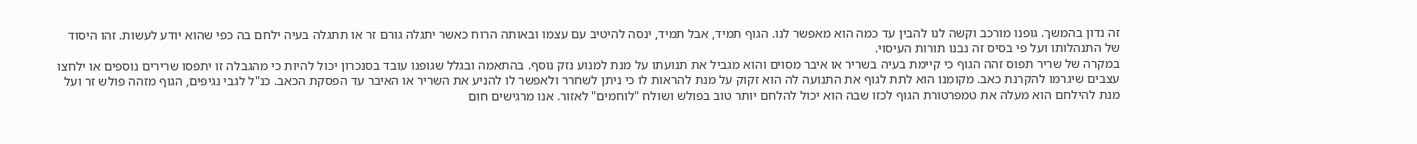זה נדון בהמשך. גופנו מורכב וקשה לנו להבין עד כמה הוא מאפשר לנו. הגוף תמיד, אבל תמיד, ינסה להיטיב עם עצמו ובאותה הרוח כאשר יתגלה גורם זר או תתגלה בעיה ילחם בה כפי שהוא יודע לעשות. זהו היסוד של התנהלותו ועל פי בסיס זה נבנו תורות העיסוי.
במקרה של שריר תפוס זהה הגוף כי קיימת בעיה בשריר או איבר מסוים והוא מגביל את תנועתו על מנת למנוע נזק נוסף. בהתאמה ובגלל שגופנו עובד בסנכרון יכול להיות כי מהגבלה זו יתפסו שרירים נוספים או ילחצו עצבים שיגרמו להקרנת כאב. מקומנו הוא לתת לגוף את התנועה לה הוא זקוק על מנת להראות לו כי ניתן לשחרר ולאפשר לו להניע את השריר או האיבר עד הפסקת הכאב. כנ"ל לגבי נגיפים, הגוף מזהה פולש זר ועל מנת להילחם הוא מעלה את טמפרטורת הגוף לכזו שבה הוא יכול להלחם יותר טוב בפולש ושולח "לוחמים" לאזור. אנו מרגישים חום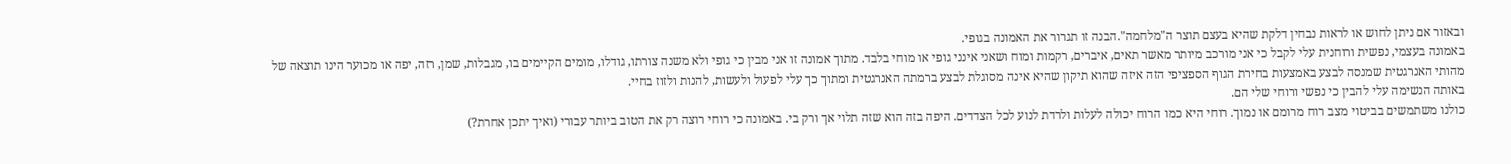ובאזור אם ניתן לחוש או לראות נבחין דלקת שהיא בעצם תוצר ה"מלחמה".הבנה זו תגרור את האמונה בגופי.
באמונה בעצמי, נפשית ורוחנית עלי לקבל כי אני מורכב מיותר מאשר תאים, איברים, רקמות ומוח ושאני אינני גופי או מוחי בלבד. מתוך אמונה זו אני מבין כי גופי ולא משנה צורתו, גודלו, מומים הקיימים בו, מגבלות, שמן, רזה, יפה או מכוער הינו תוצאה של מהותי האנרגטית שמנסה לבצע באמצעות בחירת הגוף הספציפי הזה איזה שהוא תיקון שהיא אינה מסוגלת לבצע ברמתה האנרגטית ומתוך כך עלי לפעול ולעשות, להנות ולזוז בחיי.
באותה הנשימה עלי להבין כי נפשי ורוחי שלי הם.
כולנו משתמשים בביטוי מצב רוח מרומם או נמוך. רוחי היא כמו הרוח יכולה לעלות ולרדת לנוע לכל הצדדים. היפה בזה הוא שזה תלוי אך ורק בי. באמונה כי רוחי רוצה רק את הטוב ביותר עבורי (ואיך יתכן אחרת?)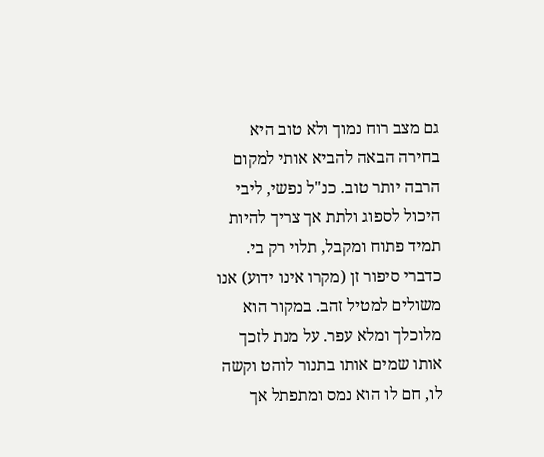גם מצב רוח נמוך ולא טוב היא בחירה הבאה להביא אותי למקום הרבה יותר טוב. כנ"ל נפשי, ליבי היכול לספוג ולתת אך צריך להיות תמיד פתוח ומקבל, תלוי רק בי.
כדברי סיפור זן (מקרו אינו ידוע) אנו משולים למטיל זהב. במקור הוא מלוכלך ומלא עפר. על מנת לזכך אותו שמים אותו בתנור לוהט וקשה לו, חם לו הוא נמס ומתפתל אך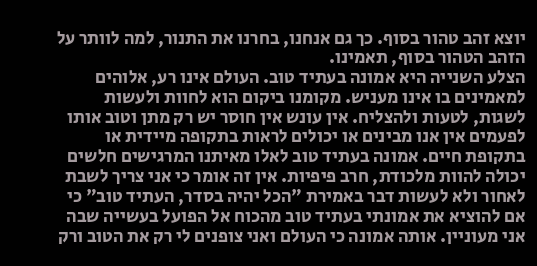יוצא זהב טהור בסוף. כך גם אנחנו, בחרנו את התנור, למה לוותר על הזהב הטהור בסוף, תאמינו.
הצלע השנייה היא אמונה בעתיד טוב. העולם אינו רע, אלוהים למאמינים בו אינו מעניש. מקומנו ביקום הוא לחוות ולעשות לשגות, לטעות ולהצליח. אין עונש אין חוסר יש רק מתן וטוב אותו לפעמים אין אנו מבינים או יכולים לראות בתקופה מיידית או בתקופת חיים. אמונה בעתיד טוב לאלו מאיתנו המרגישים חלשים יכולה להוות מלכודת, חרב פיפיות. אין זה אומר כי אני צריך לשבת לאחור ולא לעשות דבר באמירת "הכל יהיה בסדר, העתיד טוב" כי אם להוציא את אמונתי בעתיד טוב מהכוח אל הפועל בעשייה שבה אני מעוניין. אותה אמונה כי העולם ואני צופנים לי רק את הטוב ורק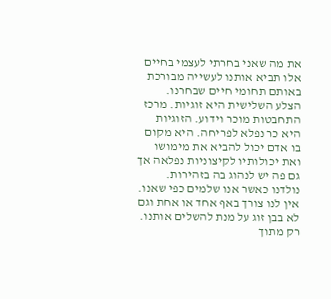את מה שאני בחרתי לעצמי בחיים אלו תביא אותנו לעשייה מבורכת באותם תחומי חיים שבחרנו.
הצלע השלישית היא זוגיות. מרכז התחבטות מוכר וידוע. הזוגיות היא כר נפלא לפריחה. היא מקום בו אדם יכול להביא את מימושו ואת יכולותיו לקיצוניות נפלאה אך גם פה יש לנהוג בה בזהירות.
נולדנו כאשר אנו שלמים כפי שאנו. אין לנו צורך באף אחד או אחת וגם לא בבן זוג על מנת להשלים אותנו. רק מתוך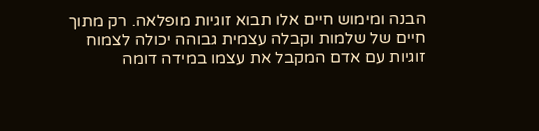הבנה ומימוש חיים אלו תבוא זוגיות מופלאה. רק מתוך חיים של שלמות וקבלה עצמית גבוהה יכולה לצמוח זוגיות עם אדם המקבל את עצמו במידה דומה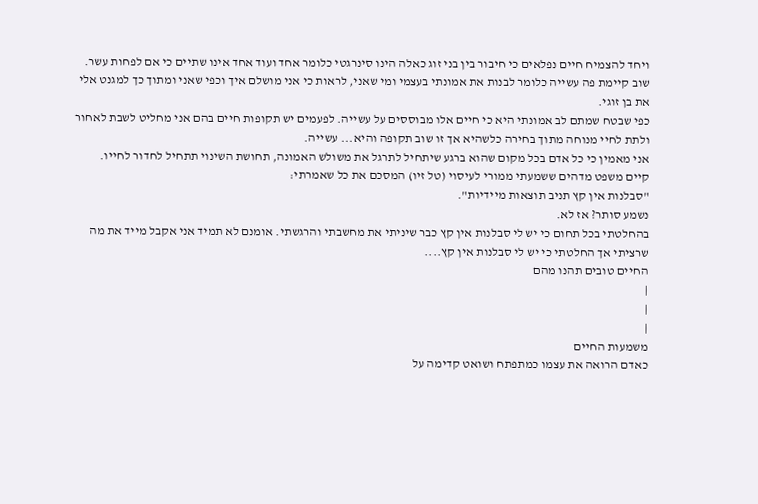ויחד להצמיח חיים נפלאים כי חיבור בין בני זוג כאלה הינו סינרגטי כלומר אחד ועוד אחד אינו שתיים כי אם לפחות עשר.
שוב קיימת פה עשייה כלומר לבנות את אמונתי בעצמי ומי שאני, לראות כי אני מושלם איך וכפי שאני ומתוך כך למגנט אלי את בן זוגי.
כפי שבטח שמתם לב אמונתי היא כי חיים אלו מבוססים על עשייה. לפעמים יש תקופות חיים בהם אני מחליט לשבת לאחור ולתת לחיי מנוחה מתוך בחירה כלשהיא אך זו שוב תקופה והיא... עשייה.
אני מאמין כי כל אדם בכל מקום שהוא ברגע שיתחיל לתרגל את משולש האמונה, תחושת השינוי תתחיל לחדור לחייו.
קיים משפט מדהים ששמעתי ממורי לעיסוי (טל זיו) המסכם את כל שאמרתי:
"סבלנות אין קץ תניב תוצאות מיידיות".
נשמע סותר? אז לא.
בהחלטתי בכל תחום כי יש לי סבלנות אין קץ כבר שיניתי את מחשבתי והרגשתי. אומנם לא תמיד אני אקבל מייד את מה שרציתי אך החלטתי כי יש לי סבלנות אין קץ....
החיים טובים תהנו מהם
|
|
|
משמעות החיים
כאדם הרואה את עצמו כמתפתח ושואט קדימה על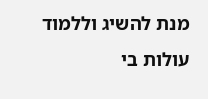מנת להשיג וללמוד עולות בי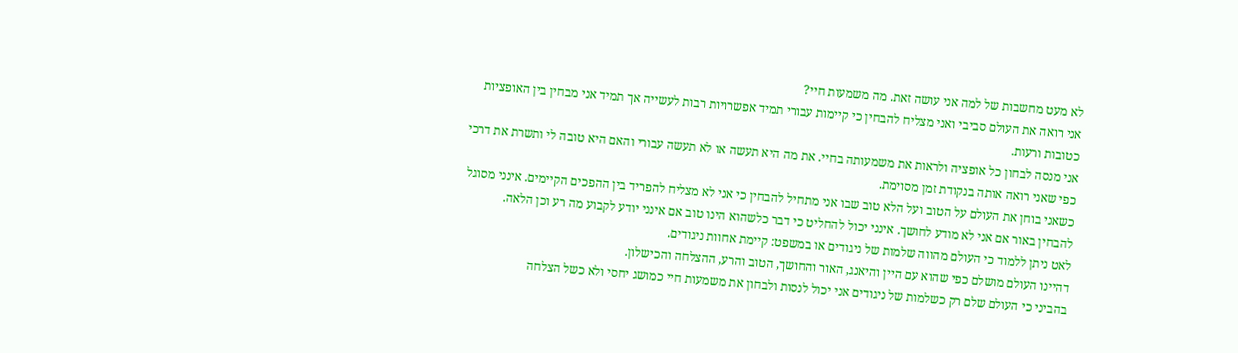לא מעט מחשבות של למה אני עושה זאת. מה משמעות חיי?
אני רואה את העולם סביבי ואני מצליח להבחין כי קיימות עבורי תמיד אפשרויות רבות לעשייה אך תמיד אני מבחין בין האופציות כטובות ורעות.
אני מנסה לבחון כל אופציה ולראות את משמעותה בחיי. את מה היא תעשה או לא תעשה עבורי והאם היא טובה לי ותשרת את דרכי כפי שאני רואה אותה בנקודת זמן מסוימת.
כשאני בוחן את העולם על הטוב ועל הלא טוב שבו אני מתחיל להבחין כי אני לא מצליח להפריד בין ההפכים הקיימים. אינני מסוגל להבחין באור אם אני לא מודע לחושך. אינני יכול להחליט כי דבר כלשהוא הינו טוב אם אינני יודע לקבוע מה רע וכן הלאה.
לאט ניתן ללמוד כי העולם מהווה שלמות של ניגודים או במשפט: קיימת אחוות ניגודים.
דהיינו העולם מושלם כפי שהוא עם היין והיאנג, האור והחושך, הטוב והרע, ההצלחה והכישלון.
בהביני כי העולם שלם רק כשלמות של ניגודים אני יכול לנסות ולבחון את משמעות חיי כמושג יחסי ולא כשל הצלחה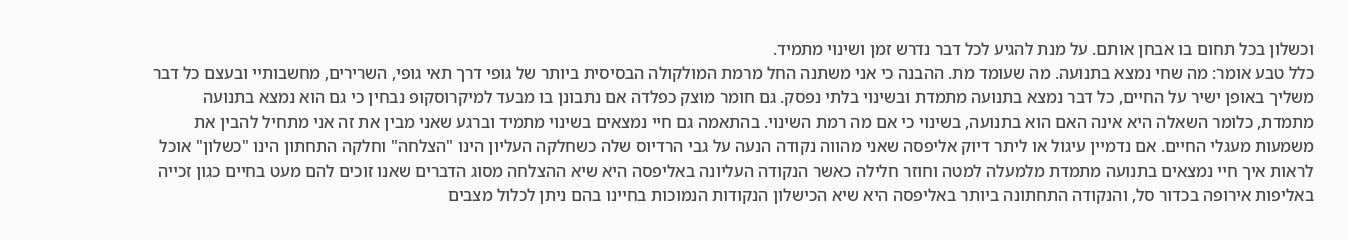וכשלון בכל תחום בו אבחן אותם. על מנת להגיע לכל דבר נדרש זמן ושינוי מתמיד.
כלל טבע אומר: מה שחי נמצא בתנועה. מה שעומד מת. ההבנה כי אני משתנה החל מרמת המולקולה הבסיסית ביותר של גופי דרך תאי גופי, השרירים, מחשבותיי ובעצם כל דבר משליך באופן ישיר על החיים, כל דבר נמצא בתנועה מתמדת ובשינוי בלתי נפסק. גם חומר מוצק כפלדה אם נתבונן בו מבעד למיקרוסקופ נבחין כי גם הוא נמצא בתנועה מתמדת, כלומר השאלה היא אינה האם הוא בתנועה, בשינוי כי אם מה רמת השינוי. בהתאמה גם חיי נמצאים בשינוי מתמיד וברגע שאני מבין את זה אני מתחיל להבין את משמעות מעגלי החיים. אם נדמיין עיגול או ליתר דיוק אליפסה שאני מהווה נקודה הנעה על גבי הרדיוס שלה כשחלקה העליון הינו "הצלחה" וחלקה התחתון הינו "כשלון" אוכל לראות איך חיי נמצאים בתנועה מתמדת מלמעלה למטה וחוזר חלילה כאשר הנקודה העליונה באליפסה היא שיא ההצלחה מסוג הדברים שאנו זוכים להם מעט בחיים כגון זכייה באליפות אירופה בכדור סל, והנקודה התחתונה ביותר באליפסה היא שיא הכישלון הנקודות הנמוכות בחיינו בהם ניתן לכלול מצבים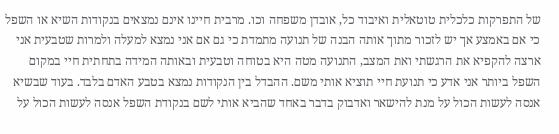של התפרקות כלכלית טוטאלית ואיבוד כל, אובדן משפחה וכו. מרבית חיינו אינם נמצאים בנקודות השיא או השפל כי אם באמצע אך יש לזכור מתוך אותה הבנה של תנועה מתמדת כי גם אם אני נמצא למעלה ולמרות שטבעית אני ארצה להקפיא את הרגשתי ואת המצב, התנועה מטה היא בטוחה וטבעית ובאותה המידה בתחתית חיי במקום השפל ביותר אני אדע כי תנועת חיי תוציא אותי משם. ההבדל בין הנקודות נמצא בטבע האדם בלבד. בעוד שבשיא אנסה לעשות הכול על מנת להישאר ואדבוק בדבר באחד שהביא אותי לשם בנקודת השפל אנסה לעשות הכול על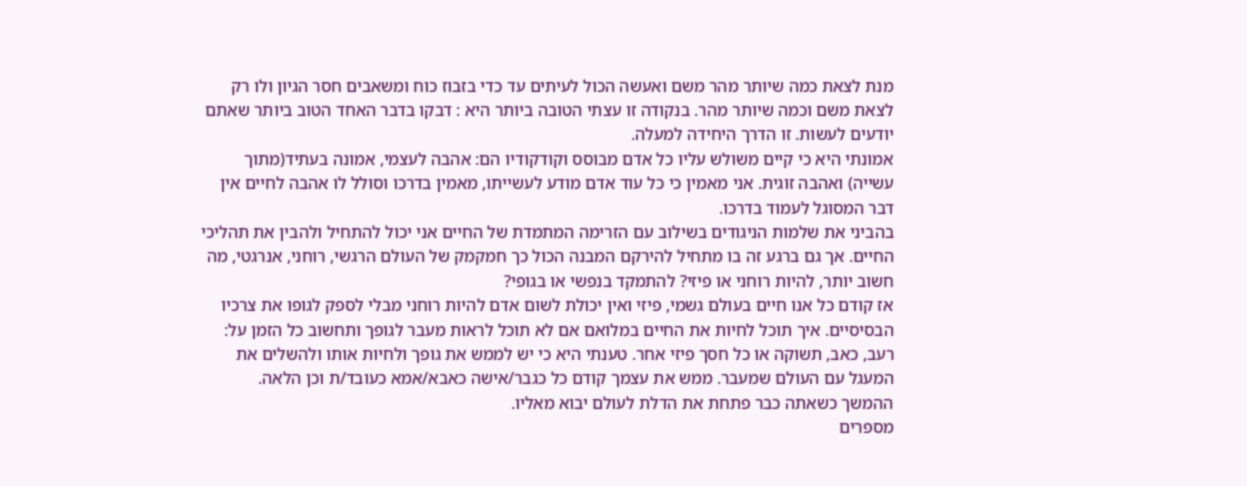מנת לצאת כמה שיותר מהר משם ואעשה הכול לעיתים עד כדי בזבוז כוח ומשאבים חסר הגיון ולו רק לצאת משם וכמה שיותר מהר. בנקודה זו עצתי הטובה ביותר היא : דבקו בדבר האחד הטוב ביותר שאתם יודעים לעשות. זו הדרך היחידה למעלה.
אמונתי היא כי קיים משולש עליו כל אדם מבוסס וקודקודיו הם: אהבה לעצמי, אמונה בעתיד(מתוך עשייה) ואהבה זוגית. אני מאמין כי כל עוד אדם מודע לעשייתו, מאמין בדרכו וסולל לו אהבה לחיים אין דבר המסוגל לעמוד בדרכו.
בהביני את שלמות הניגודים בשילוב עם הזרימה המתמדת של החיים אני יכול להתחיל ולהבין את תהליכי החיים. אך גם ברגע זה בו מתחיל להירקם המבנה הכול כך חמקמק של העולם הרגשי, רוחני, אנרגטי, מה חשוב יותר, להיות רוחני או פיזי? להתמקד בנפשי או בגופי?
אז קודם כל אנו חיים בעולם גשמי, פיזי ואין יכולת לשום אדם להיות רוחני מבלי לספק לגופו את צרכיו הבסיסיים. איך תוכל לחיות את החיים במלואם אם לא תוכל לראות מעבר לגופך ותחשוב כל הזמן על: רעב, כאב, תשוקה או כל חסך פיזי אחר. טענתי היא כי יש לממש את גופך ולחיות אותו ולהשלים את המעגל עם העולם שמעבר. ממש את עצמך קודם כל כגבר/אישה כאבא/אמא כעובד/ת וכן הלאה.
ההמשך כשאתה כבר פתחת את הדלת לעולם יבוא מאליו.
מספרים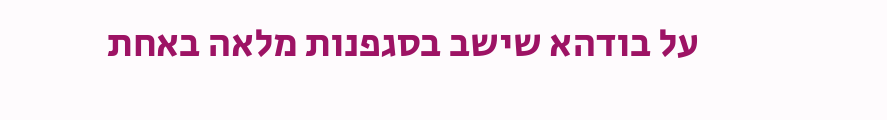על בודהא שישב בסגפנות מלאה באחת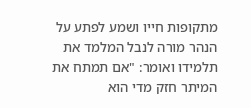מתקופות חייו ושמע לפתע על הנהר מורה לנבל המלמד את תלמידו ואומר: "אם תמתח את המיתר חזק מדי הוא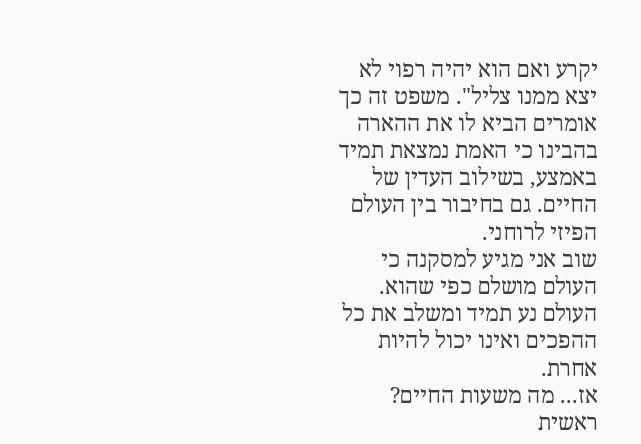יקרע ואם הוא יהיה רפוי לא יצא ממנו צליל". משפט זה כך אומרים הביא לו את ההארה בהבינו כי האמת נמצאת תמיד באמצע, בשילוב העדין של החיים. גם בחיבור בין העולם הפיזי לרוחני.
שוב אני מגיע למסקנה כי העולם מושלם כפי שהוא. העולם נע תמיד ומשלב את כל ההפכים ואינו יכול להיות אחרת.
אז... מה משעות החיים?
ראשית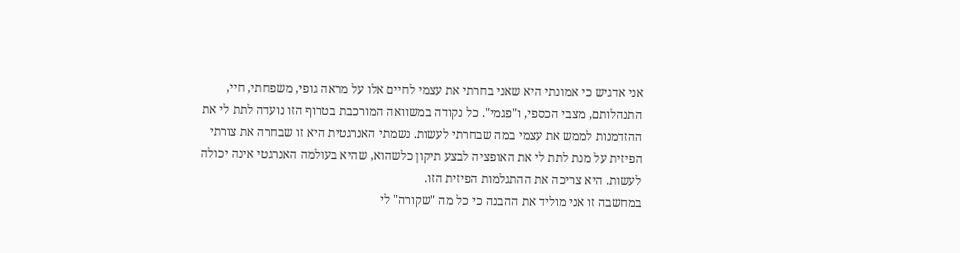אני אדגיש כי אמונתי היא שאני בחרתי את עצמי לחיים אלו על מראה גופי, משפחתי, חיי, התנהלותם, מצבי הכספי, ו"פגמי". כל נקודה במשוואה המורכבת בטרוף הזו נועדה לתת לי את ההזדמנות לממש את עצמי במה שבחרתי לעשות. נשמתי האנרגטית היא זו שבחרה את צורתי הפיזית על מנת לתת לי את האופציה לבצע תיקון כלשהוא, שהיא בעולמה האנרגטי אינה יכולה לעשות. היא צריכה את ההתגלמות הפיזית הזו.
במחשבה זו אני מוליד את ההבנה כי כל מה "שקורה" לי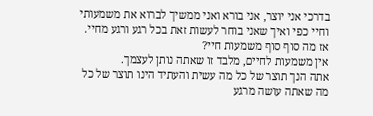בדרכי אני יוצר, אני בורא ואני ממשיך לברוא את משמעותי וחיי כפי ואיך שאני בוחר לעשות זאת בכל רגע ורגע מחיי.
אז מה סוף סוף משמעות חיי?
אין משמעות לחיים, מלבד זו שאתה נותן לעצמך.
אתה הנך תוצר של כל מה עשית והעתיד הינו תוצר של כל מה שאתה עושה מרגע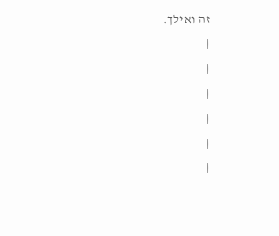זה ואילך.
|
|
|
|
|
|